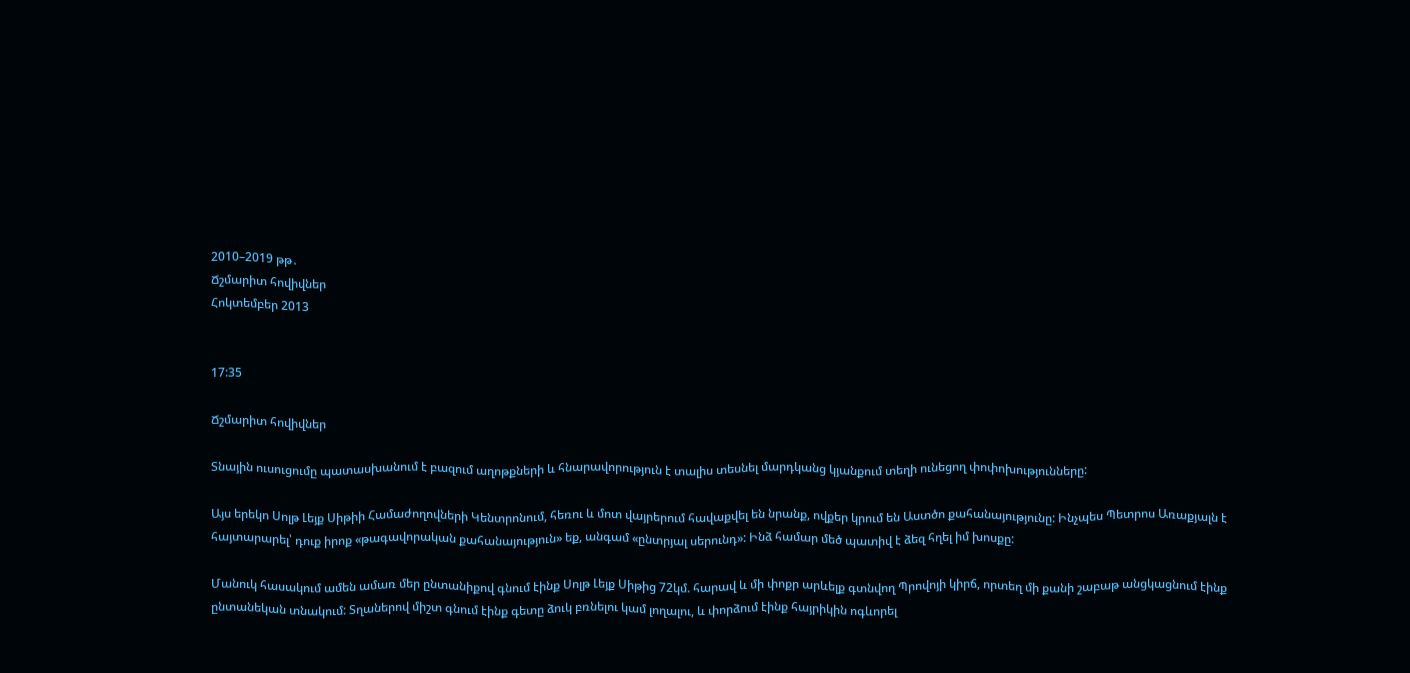2010–2019 թթ․
Ճշմարիտ հովիվներ
Հոկտեմբեր 2013


17:35

Ճշմարիտ հովիվներ

Տնային ուսուցումը պատասխանում է բազում աղոթքների և հնարավորություն է տալիս տեսնել մարդկանց կյանքում տեղի ունեցող փոփոխությունները:

Այս երեկո Սոլթ Լեյք Սիթիի Համաժողովների Կենտրոնում, հեռու և մոտ վայրերում հավաքվել են նրանք, ովքեր կրում են Աստծո քահանայությունը: Ինչպես Պետրոս Առաքյալն է հայտարարել՝ դուք իրոք «թագավորական քահանայություն» եք, անգամ «ընտրյալ սերունդ»: Ինձ համար մեծ պատիվ է ձեզ հղել իմ խոսքը:

Մանուկ հասակում ամեն ամառ մեր ընտանիքով գնում էինք Սոլթ Լեյք Սիթից 72կմ. հարավ և մի փոքր արևելք գտնվող Պրովոյի կիրճ, որտեղ մի քանի շաբաթ անցկացնում էինք ընտանեկան տնակում: Տղաներով միշտ գնում էինք գետը ձուկ բռնելու կամ լողալու, և փորձում էինք հայրիկին ոգևորել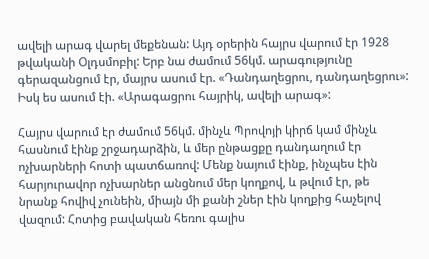ավելի արագ վարել մեքենան: Այդ օրերին հայրս վարում էր 1928 թվականի Օլդսմոբիլ: Երբ նա ժամում 56կմ. արագությունը գերազանցում էր, մայրս ասում էր. «Դանդաղեցրու, դանդաղեցրու»: Իսկ ես ասում էի. «Արագացրու հայրիկ, ավելի արագ»:

Հայրս վարում էր ժամում 56կմ. մինչև Պրովոյի կիրճ կամ մինչև հասնում էինք շրջադարձին, և մեր ընթացքը դանդաղում էր ոչխարների հոտի պատճառով: Մենք նայում էինք, ինչպես էին հարյուրավոր ոչխարներ անցնում մեր կողքով, և թվում էր, թե նրանք հովիվ չունեին, միայն մի քանի շներ էին կողքից հաչելով վազում: Հոտից բավական հեռու գալիս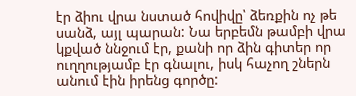էր ձիու վրա նստած հովիվը՝ ձեռքին ոչ թե սանձ, այլ պարան: Նա երբեմն թամբի վրա կքված ննջում էր, քանի որ ձին գիտեր որ ուղղությամբ էր գնալու, իսկ հաչող շներն անում էին իրենց գործը: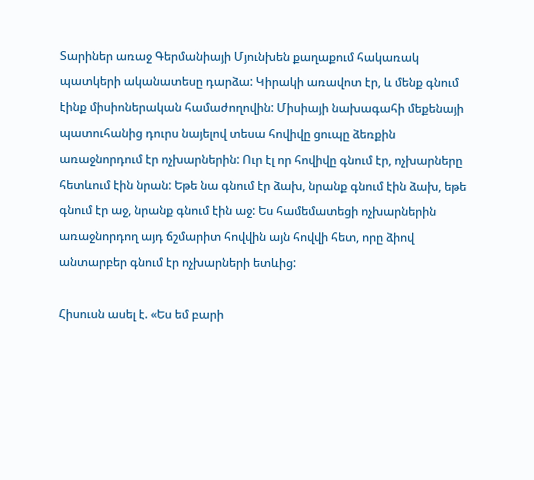Տարիներ առաջ Գերմանիայի Մյունխեն քաղաքում հակառակ պատկերի ականատեսը դարձա: Կիրակի առավոտ էր, և մենք գնում էինք միսիոներական համաժողովին: Միսիայի նախագահի մեքենայի պատուհանից դուրս նայելով տեսա հովիվը ցուպը ձեռքին առաջնորդում էր ոչխարներին: Ուր էլ որ հովիվը գնում էր, ոչխարները հետևում էին նրան: Եթե նա գնում էր ձախ, նրանք գնում էին ձախ, եթե գնում էր աջ, նրանք գնում էին աջ: Ես համեմատեցի ոչխարներին առաջնորդող այդ ճշմարիտ հովվին այն հովվի հետ, որը ձիով անտարբեր գնում էր ոչխարների ետևից:

Հիսուսն ասել է. «Ես եմ բարի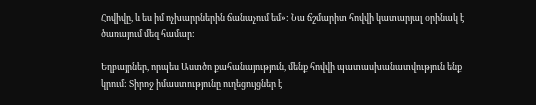Հովիվը, և ես իմ ոչխարրներին ճանաչում եմ»: Նա ճշմարիտ հովվի կատարյալ օրինակ է ծառայում մեզ համար:

Եղբայրներ, որպես Աստծո քահանայություն, մենք հովվի պատասխանատվություն ենք կրում: Տիրոջ իմաստությունը ուղեցույցներ է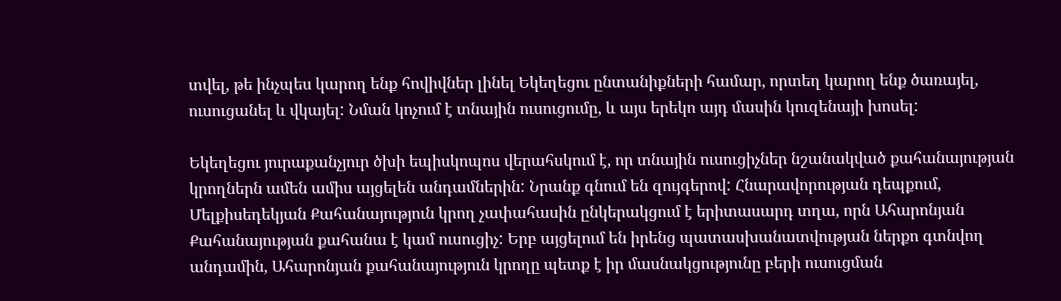տվել, թե ինչպես կարող ենք հովիվներ լինել Եկեղեցու ընտանիքների համար, որտեղ կարող ենք ծառայել, ուսուցանել և վկայել: Նման կոչում է տնային ուսուցումը, և այս երեկո այդ մասին կուզենայի խոսել:

Եկեղեցու յուրաքանչյուր ծխի եպիսկոպոս վերահսկում է, որ տնային ուսուցիչներ նշանակված քահանայության կրողներն ամեն ամիս այցելեն անդամներին: Նրանք գնում են զույգերով: Հնարավորության դեպքում, Մելքիսեդեկյան Քահանայություն կրող չափահասին ընկերակցում է երիտասարդ տղա, որն Ահարոնյան Քահանայության քահանա է կամ ուսուցիչ: Երբ այցելում են իրենց պատասխանատվության ներքո գտնվող անդամին, Ահարոնյան քահանայություն կրողը պետք է իր մասնակցությունը բերի ուսուցման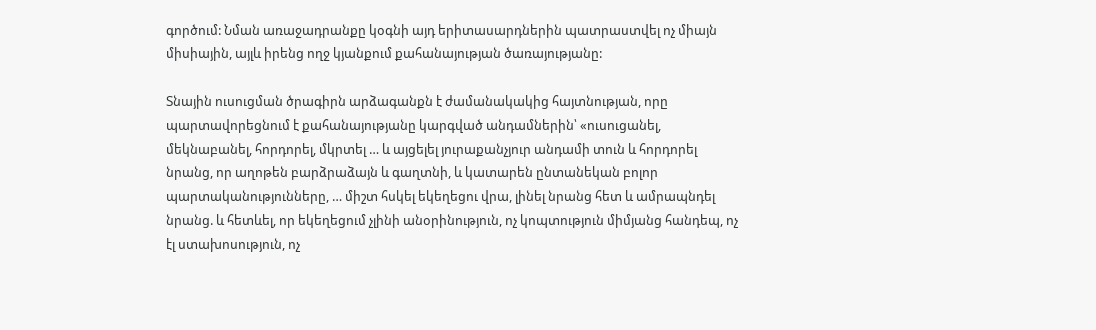գործում: Նման առաջադրանքը կօգնի այդ երիտասարդներին պատրաստվել ոչ միայն միսիային, այլև իրենց ողջ կյանքում քահանայության ծառայությանը:

Տնային ուսուցման ծրագիրն արձագանքն է ժամանակակից հայտնության, որը պարտավորեցնում է քահանայությանը կարգված անդամներին՝ «ուսուցանել, մեկնաբանել, հորդորել, մկրտել … և այցելել յուրաքանչյուր անդամի տուն և հորդորել նրանց, որ աղոթեն բարձրաձայն և գաղտնի, և կատարեն ընտանեկան բոլոր պարտականությունները, … միշտ հսկել եկեղեցու վրա, լինել նրանց հետ և ամրապնդել նրանց. և հետևել, որ եկեղեցում չլինի անօրինություն, ոչ կոպտություն միմյանց հանդեպ, ոչ էլ ստախոսություն, ոչ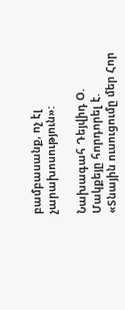բամբասանք, ոչ էլ չարախոսություն»:

Նախագահ Դեյվիդ Օ. Մակքեյը հորդորել է. «Տնային ուսուցումը մեր Հոր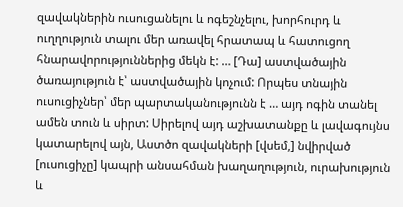զավակներին ուսուցանելու և ոգեշնչելու, խորհուրդ և ուղղություն տալու մեր առավել հրատապ և հատուցող հնարավորություններից մեկն է: … [Դա] աստվածային ծառայություն է՝ աստվածային կոչում: Որպես տնային ուսուցիչներ՝ մեր պարտականությունն է … այդ ոգին տանել ամեն տուն և սիրտ: Սիրելով այդ աշխատանքը և լավագույնս կատարելով այն, Աստծո զավակների [վսեմ,] նվիրված [ուսուցիչը] կապրի անսահման խաղաղություն, ուրախություն և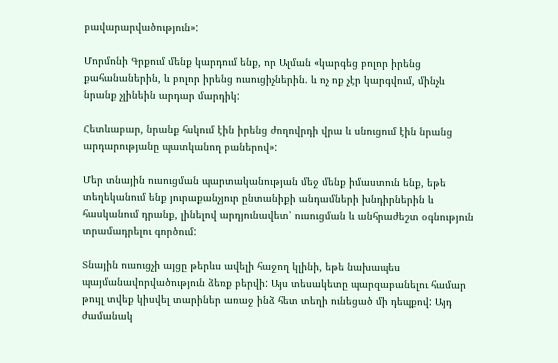բավարարվածություն»:

Մորմոնի Գրքում մենք կարդում ենք, որ Ալման «կարգեց բոլոր իրենց քահանաներին, և բոլոր իրենց ուսուցիչներին. և ոչ ոք չէր կարգվում, մինչև նրանք չլինեին արդար մարդիկ:

Հետևաբար, նրանք հսկում էին իրենց ժողովրդի վրա և սնուցում էին նրանց արդարությանը պատկանող բաներով»:

Մեր տնային ուսուցման պարտականության մեջ մենք իմաստուն ենք, եթե տեղեկանում ենք յուրաքանչյուր ընտանիքի անդամների խնդիրներին և հասկանում դրանք, լինելով արդյունավետ՝ ուսուցման և անհրաժեշտ օգնություն տրամադրելու գործում:

Տնային ուսուցչի այցը թերևս ավելի հաջող կլինի, եթե նախապես պայմանավորվածություն ձեռք բերվի: Այս տեսակետը պարզաբանելու համար թույլ տվեք կիսվել տարիներ առաջ ինձ հետ տեղի ունեցած մի դեպքով: Այդ ժամանակ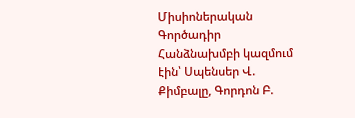Միսիոներական Գործադիր Հանձնախմբի կազմում էին՝ Սպենսեր Վ. Քիմբալը, Գորդոն Բ.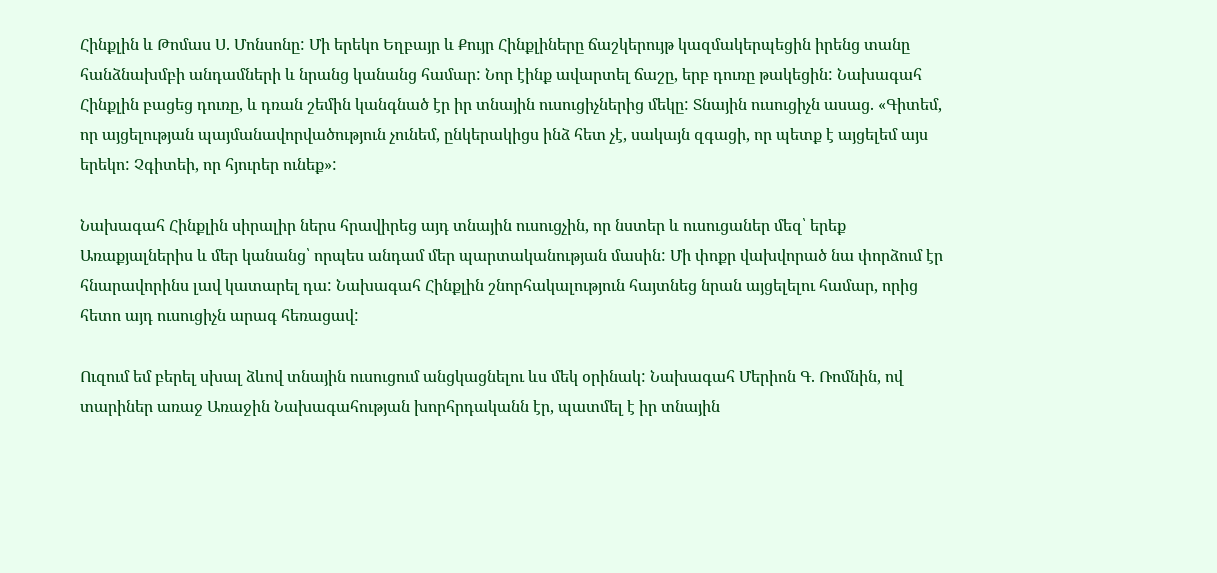Հինքլին և Թոմաս Ս. Մոնսոնը: Մի երեկո Եղբայր և Քույր Հինքլիները ճաշկերույթ կազմակերպեցին իրենց տանը հանձնախմբի անդամների և նրանց կանանց համար: Նոր էինք ավարտել ճաշը, երբ դուռը թակեցին: Նախագահ Հինքլին բացեց դուռը, և դռան շեմին կանգնած էր իր տնային ուսուցիչներից մեկը: Տնային ուսուցիչն ասաց. «Գիտեմ, որ այցելության պայմանավորվածություն չունեմ, ընկերակիցս ինձ հետ չէ, սակայն զգացի, որ պետք է այցելեմ այս երեկո: Չգիտեի, որ հյուրեր ունեք»:

Նախագահ Հինքլին սիրալիր ներս հրավիրեց այդ տնային ուսուցչին, որ նստեր և ուսուցաներ մեզ՝ երեք Առաքյալներիս և մեր կանանց՝ որպես անդամ մեր պարտականության մասին: Մի փոքր վախվորած նա փորձում էր հնարավորինս լավ կատարել դա: Նախագահ Հինքլին շնորհակալություն հայտնեց նրան այցելելու համար, որից հետո այդ ուսուցիչն արագ հեռացավ:

Ուզում եմ բերել սխալ ձևով տնային ուսուցում անցկացնելու ևս մեկ օրինակ: Նախագահ Մերիոն Գ. Ռոմնին, ով տարիներ առաջ Առաջին Նախագահության խորհրդականն էր, պատմել է իր տնային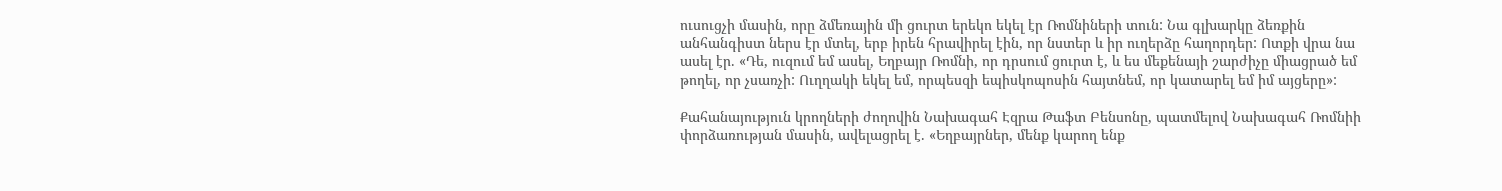ուսուցչի մասին, որը ձմեռային մի ցուրտ երեկո եկել էր Ռոմնիների տուն: Նա գլխարկը ձեռքին անհանգիստ ներս էր մտել, երբ իրեն հրավիրել էին, որ նստեր և իր ուղերձը հաղորդեր: Ոտքի վրա նա ասել էր. «Դե, ուզում եմ ասել, Եղբայր Ռոմնի, որ դրսում ցուրտ է, և ես մեքենայի շարժիչը միացրած եմ թողել, որ չսառչի: Ուղղակի եկել եմ, որպեսզի եպիսկոպոսին հայտնեմ, որ կատարել եմ իմ այցերը»:

Քահանայություն կրողների ժողովին Նախագահ Էզրա Թաֆտ Բենսոնը, պատմելով Նախագահ Ռոմնիի փորձառության մասին, ավելացրել է. «Եղբայրներ, մենք կարող ենք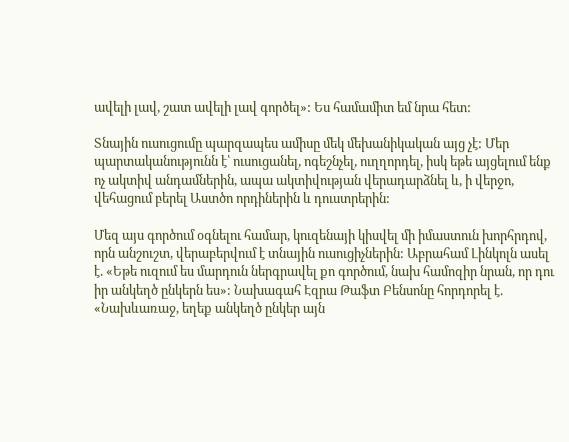ավելի լավ, շատ ավելի լավ գործել»: Ես համամիտ եմ նրա հետ:

Տնային ուսուցումը պարզապես ամիսը մեկ մեխանիկական այց չէ: Մեր պարտականությունն է՝ ուսուցանել, ոգեշնչել, ուղղորդել, իսկ եթե այցելում ենք ոչ ակտիվ անդամներին, ապա ակտիվության վերադարձնել և, ի վերջո, վեհացում բերել Աստծո որդիներին և դուստրերին:

Մեզ այս գործում օգնելու համար, կուզենայի կիսվել մի իմաստուն խորհրդով, որն անշուշտ, վերաբերվում է տնային ուսուցիչներին: Աբրահամ Լինկոլն ասել է. «Եթե ուզում ես մարդուն ներգրավել քո գործում, նախ համոզիր նրան, որ դու իր անկեղծ ընկերն ես»: Նախագահ Էզրա Թաֆտ Բենսոնը հորդորել է. «Նախևառաջ, եղեք անկեղծ ընկեր այն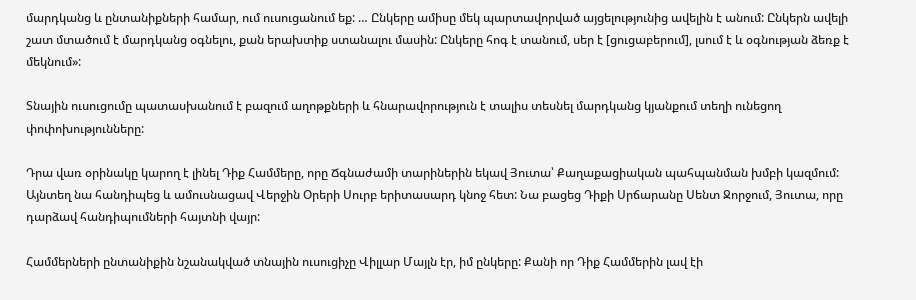մարդկանց և ընտանիքների համար, ում ուսուցանում եք: … Ընկերը ամիսը մեկ պարտավորված այցելությունից ավելին է անում: Ընկերն ավելի շատ մտածում է մարդկանց օգնելու, քան երախտիք ստանալու մասին: Ընկերը հոգ է տանում, սեր է [ցուցաբերում], լսում է և օգնության ձեռք է մեկնում»:

Տնային ուսուցումը պատասխանում է բազում աղոթքների և հնարավորություն է տալիս տեսնել մարդկանց կյանքում տեղի ունեցող փոփոխությունները:

Դրա վառ օրինակը կարող է լինել Դիք Համմերը, որը Ճգնաժամի տարիներին եկավ Յուտա՝ Քաղաքացիական պահպանման խմբի կազմում: Այնտեղ նա հանդիպեց և ամուսնացավ Վերջին Օրերի Սուրբ երիտասարդ կնոջ հետ: Նա բացեց Դիքի Սրճարանը Սենտ Ջորջում, Յուտա, որը դարձավ հանդիպումների հայտնի վայր:

Համմերների ընտանիքին նշանակված տնային ուսուցիչը Վիլլար Մայլն էր, իմ ընկերը: Քանի որ Դիք Համմերին լավ էի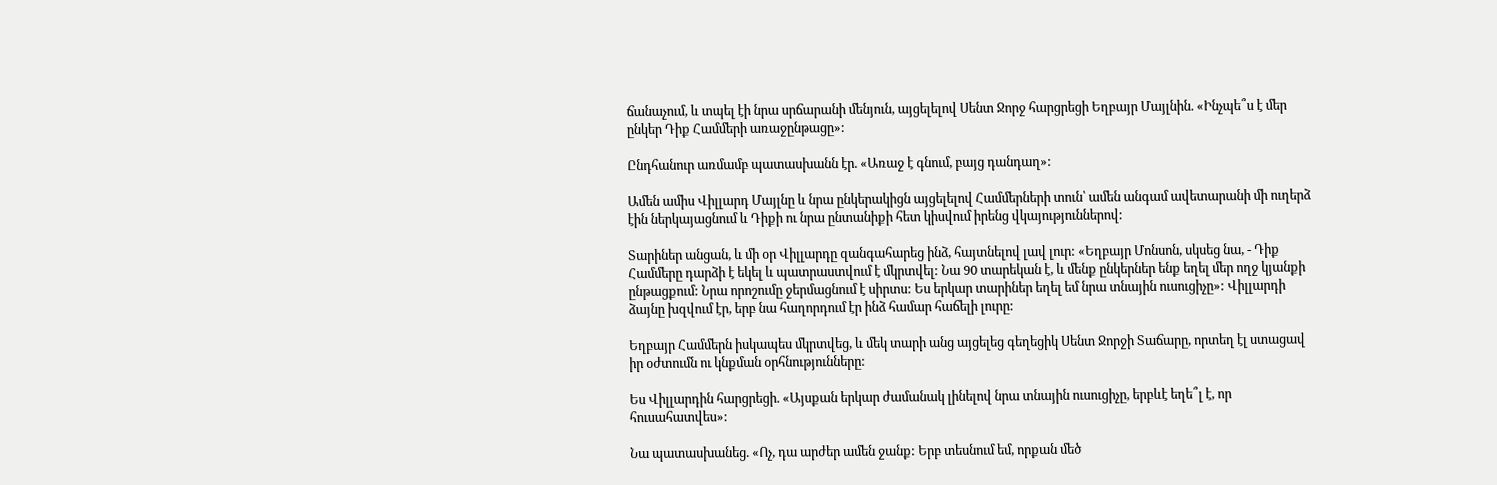ճանաչում, և տպել էի նրա սրճարանի մենյուն, այցելելով Սենտ Ջորջ հարցրեցի Եղբայր Մայլնին. «Ինչպե՞ս է մեր ընկեր Դիք Համմերի առաջընթացը»:

Ընդհանուր առմամբ պատասխանն էր. «Առաջ է գնում, բայց դանդաղ»:

Ամեն ամիս Վիլլարդ Մայլնը և նրա ընկերակիցն այցելելով Համմերների տուն՝ ամեն անգամ ավետարանի մի ուղերձ էին ներկայացնում և Դիքի ու նրա ընտանիքի հետ կիսվում իրենց վկայություններով:

Տարիներ անցան, և մի օր Վիլլարդը զանգահարեց ինձ, հայտնելով լավ լուր: «Եղբայր Մոնսոն, սկսեց նա, - Դիք Համմերը դարձի է եկել և պատրաստվում է մկրտվել: Նա 90 տարեկան է, և մենք ընկերներ ենք եղել մեր ողջ կյանքի ընթացքում: Նրա որոշումը ջերմացնում է սիրտս: Ես երկար տարիներ եղել եմ նրա տնային ուսուցիչը»: Վիլլարդի ձայնը խզվում էր, երբ նա հաղորդում էր ինձ համար հաճելի լուրը:

Եղբայր Համմերն իսկապես մկրտվեց, և մեկ տարի անց այցելեց գեղեցիկ Սենտ Ջորջի Տաճարը, որտեղ էլ ստացավ իր օժտումն ու կնքման օրհնությունները:

Ես Վիլլարդին հարցրեցի. «Այսքան երկար ժամանակ լինելով նրա տնային ուսուցիչը, երբևէ եղե՞լ է, որ հուսահատվես»:

Նա պատասխանեց. «Ոչ, դա արժեր ամեն ջանք: Երբ տեսնում եմ, որքան մեծ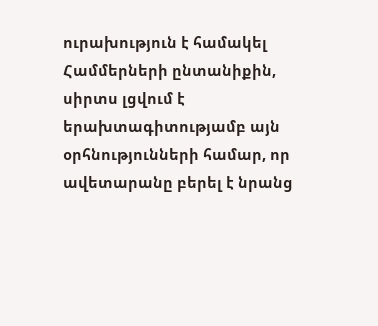ուրախություն է համակել Համմերների ընտանիքին, սիրտս լցվում է երախտագիտությամբ այն օրհնությունների համար, որ ավետարանը բերել է նրանց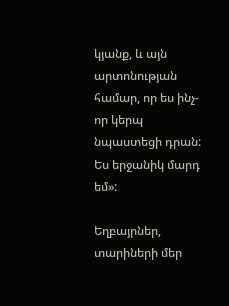կյանք, և այն արտոնության համար, որ ես ինչ-որ կերպ նպաստեցի դրան: Ես երջանիկ մարդ եմ»:

Եղբայրներ, տարիների մեր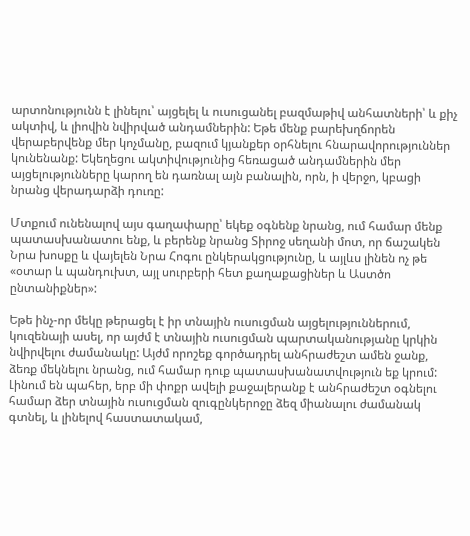արտոնությունն է լինելու՝ այցելել և ուսուցանել բազմաթիվ անհատների՝ և քիչ ակտիվ, և լիովին նվիրված անդամներին: Եթե մենք բարեխղճորեն վերաբերվենք մեր կոչմանը, բազում կյանքեր օրհնելու հնարավորություններ կունենանք: Եկեղեցու ակտիվությունից հեռացած անդամներին մեր այցելությունները կարող են դառնալ այն բանալին, որն, ի վերջո, կբացի նրանց վերադարձի դուռը:

Մտքում ունենալով այս գաղափարը՝ եկեք օգնենք նրանց, ում համար մենք պատասխանատու ենք, և բերենք նրանց Տիրոջ սեղանի մոտ, որ ճաշակեն Նրա խոսքը և վայելեն Նրա Հոգու ընկերակցությունը, և այլևս լինեն ոչ թե «օտար և պանդուխտ, այլ սուրբերի հետ քաղաքացիներ և Աստծո ընտանիքներ»:

Եթե ինչ-որ մեկը թերացել է իր տնային ուսուցման այցելություններում, կուզենայի ասել, որ այժմ է տնային ուսուցման պարտականությանը կրկին նվիրվելու ժամանակը: Այժմ որոշեք գործադրել անհրաժեշտ ամեն ջանք, ձեռք մեկնելու նրանց, ում համար դուք պատասխանատվություն եք կրում: Լինում են պահեր, երբ մի փոքր ավելի քաջալերանք է անհրաժեշտ օգնելու համար ձեր տնային ուսուցման զուգընկերոջը ձեզ միանալու ժամանակ գտնել, և լինելով հաստատակամ,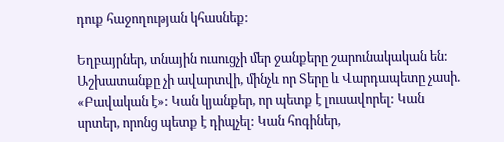դուք հաջողության կհասնեք:

Եղբայրներ, տնային ուսուցչի մեր ջանքերը շարունակական են: Աշխատանքը չի ավարտվի, մինչև որ Տերը և Վարդապետը չասի. «Բավական է»: Կան կյանքեր, որ պետք է լուսավորել: Կան սրտեր, որոնց պետք է դիպչել: Կան հոգիներ,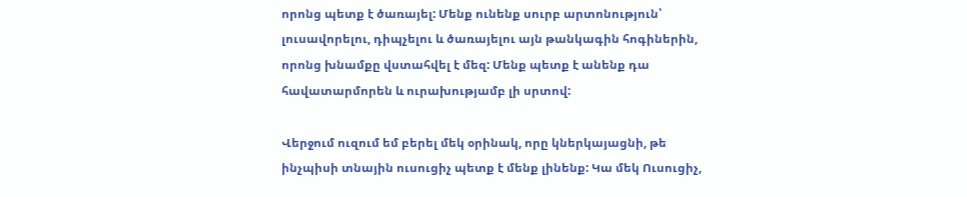որոնց պետք է ծառայել: Մենք ունենք սուրբ արտոնություն՝ լուսավորելու, դիպչելու և ծառայելու այն թանկագին հոգիներին, որոնց խնամքը վստահվել է մեզ: Մենք պետք է անենք դա հավատարմորեն և ուրախությամբ լի սրտով:

Վերջում ուզում եմ բերել մեկ օրինակ, որը կներկայացնի, թե ինչպիսի տնային ուսուցիչ պետք է մենք լինենք: Կա մեկ Ուսուցիչ,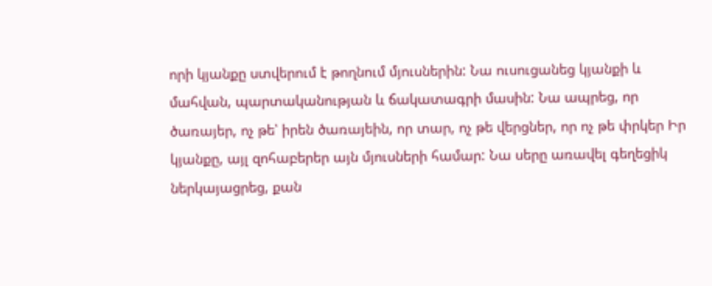որի կյանքը ստվերում է թողնում մյուսներին: Նա ուսուցանեց կյանքի և մահվան, պարտականության և ճակատագրի մասին: Նա ապրեց, որ ծառայեր, ոչ թե՝ իրեն ծառայեին, որ տար, ոչ թե վերցներ, որ ոչ թե փրկեր Իր կյանքը, այլ զոհաբերեր այն մյուսների համար: Նա սերը առավել գեղեցիկ ներկայացրեց, քան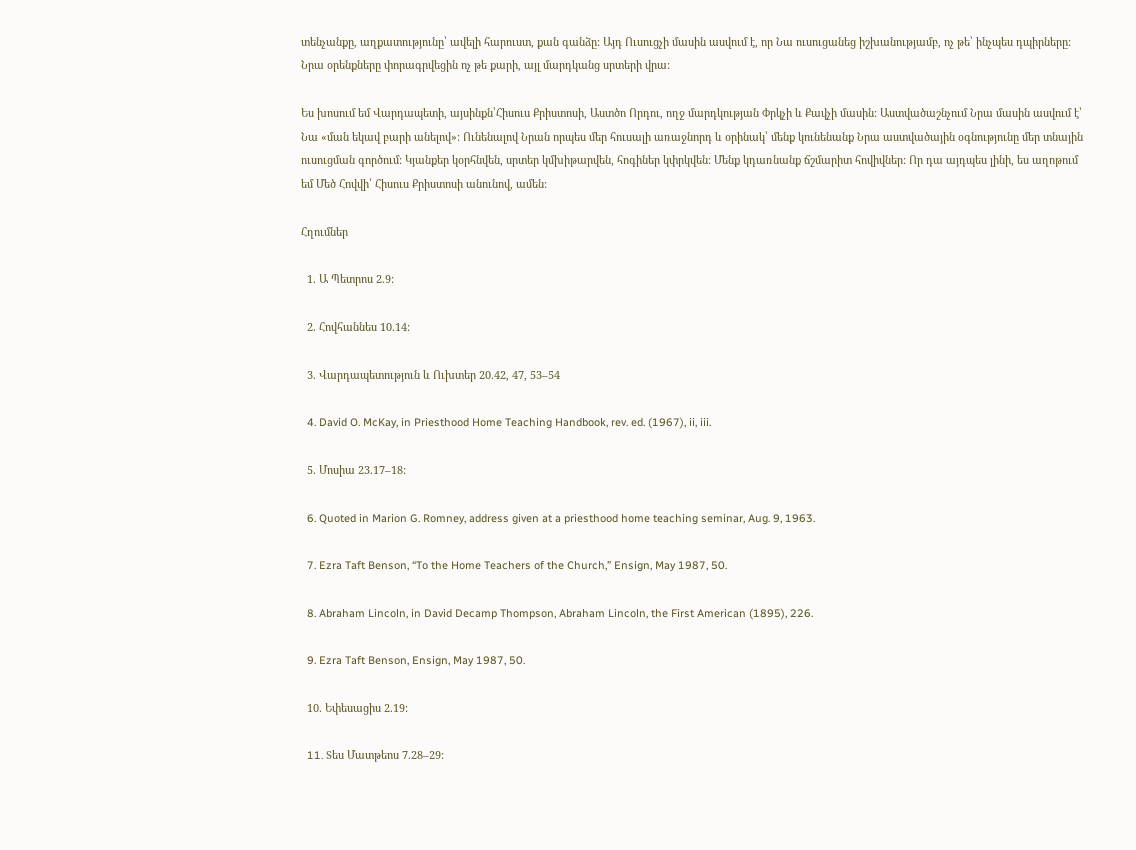տենչանքը, աղքատությունը՝ ավելի հարուստ, քան գանձը: Այդ Ուսուցչի մասին ասվում է, որ Նա ուսուցանեց իշխանությամբ, ոչ թե՝ ինչպես դպիրները: Նրա օրենքները փորագրվեցին ոչ թե քարի, այլ մարդկանց սրտերի վրա:

Ես խոսում եմ Վարդապետի, այսինքն՝Հիսուս Քրիստոսի, Աստծո Որդու, ողջ մարդկության Փրկչի և Քավչի մասին: Աստվածաշնչում Նրա մասին ասվում է՝ Նա «ման եկավ բարի անելով»: Ունենալով Նրան որպես մեր հուսալի առաջնորդ և օրինակ՝ մենք կունենանք Նրա աստվածային օգնությունը մեր տնային ուսուցման գործում: Կյանքեր կօրհնվեն, սրտեր կմխիթարվեն, հոգիներ կփրկվեն: Մենք կդառնանք ճշմարիտ հովիվներ: Որ դա այդպես լինի, ես աղոթում եմ Մեծ Հովվի՝ Հիսուս Քրիստոսի անունով, ամեն:

Հղումներ

  1. Ա Պետրոս 2.9:

  2. Հովհաննես 10.14:

  3. Վարդապետություն և Ուխտեր 20.42, 47, 53–54

  4. David O. McKay, in Priesthood Home Teaching Handbook, rev. ed. (1967), ii, iii.

  5. Մոսիա 23.17–18:

  6. Quoted in Marion G. Romney, address given at a priesthood home teaching seminar, Aug. 9, 1963.

  7. Ezra Taft Benson, “To the Home Teachers of the Church,” Ensign, May 1987, 50.

  8. Abraham Lincoln, in David Decamp Thompson, Abraham Lincoln, the First American (1895), 226.

  9. Ezra Taft Benson, Ensign, May 1987, 50.

  10. Եփեսացիս 2.19:

  11. Sես Մատթեոս 7.28–29: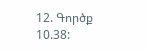12. Գործք 10.38: